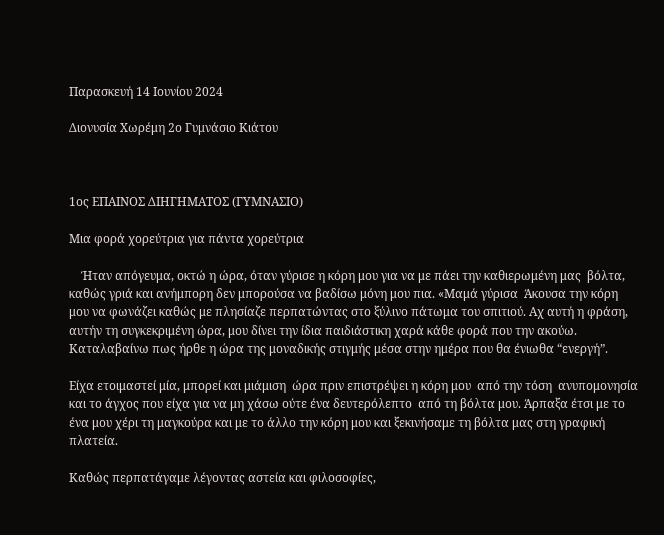Παρασκευή 14 Ιουνίου 2024

Διονυσία Χωρέμη 2ο Γυμνάσιο Κιάτου



1ος ΕΠΑΙΝΟΣ ΔΙΗΓΗΜΑΤΟΣ (ΓΥΜΝΑΣΙΟ)

Μια φορά χορεύτρια για πάντα χορεύτρια

    Ήταν απόγευμα, οκτώ η ώρα, όταν γύρισε η κόρη μου για να με πάει την καθιερωμένη μας  βόλτα, καθώς γριά και ανήμπορη δεν μπορούσα να βαδίσω μόνη μου πια. «Μαμά γύρισα  Άκουσα την κόρη μου να φωνάζει καθώς με πλησίαζε περπατώντας στο ξύλινο πάτωμα του σπιτιού. Αχ αυτή η φράση, αυτήν τη συγκεκριμένη ώρα, μου δίνει την ίδια παιδιάστικη χαρά κάθε φορά που την ακούω. Καταλαβαίνω πως ήρθε η ώρα της μοναδικής στιγμής μέσα στην ημέρα που θα ένιωθα “ενεργή”.

Είχα ετοιμαστεί μία, μπορεί και μιάμιση  ώρα πριν επιστρέψει η κόρη μου  από την τόση  ανυπομονησία και το άγχος που είχα για να μη χάσω ούτε ένα δευτερόλεπτο  από τη βόλτα μου. Άρπαξα έτσι με το ένα μου χέρι τη μαγκούρα και με το άλλο την κόρη μου και ξεκινήσαμε τη βόλτα μας στη γραφική πλατεία.

Καθώς περπατάγαμε λέγοντας αστεία και φιλοσοφίες,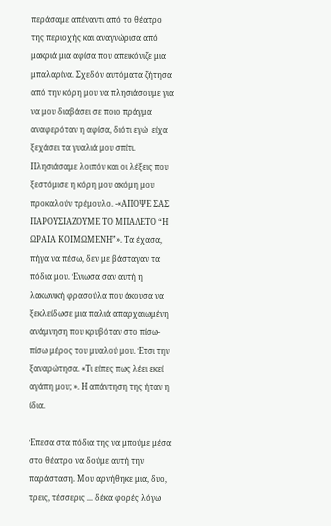περάσαμε απέναντι από το θέατρο της περιοχής και αναγνώρισα από μακριά μια αφίσα που απεικόνιζε μια μπαλαρίνα. Σχεδόν αυτόματα ζήτησα από την κόρη μου να πλησιάσουμε για να μου διαβάσει σε ποιο πράγμα αναφερόταν η αφίσα, διότι εγώ  είχα ξεχάσει τα γυαλιά μου σπίτι. Πλησιάσαμε λοιπόν και οι λέξεις που ξεστόμισε η κόρη μου ακόμη μου προκαλούν τρέμουλο. -«ΑΠΟΨΕ ΣΑΣ ΠΑΡΟΥΣΙΑΖΟΥΜΕ ΤΟ ΜΠΑΛΕΤΟ “Η ΩΡΑΙΑ ΚΟΙΜΩΜΕΝΗ”». Τα έχασα, πήγα να πέσω, δεν με βάσταγαν τα πόδια μου. Ένιωσα σαν αυτή η λακωνική φρασούλα που άκουσα να ξεκλείδωσε μια παλιά απαρχαιωμένη ανάμνηση που κρυβόταν στο πίσω-πίσω μέρος του μυαλού μου. Έτσι την  ξαναρώτησα. «Τι είπες πως λέει εκεί αγάπη μου; ». Η απάντηση της ήταν η ίδια.

Έπεσα στα πόδια της να μπούμε μέσα στο θέατρο να δούμε αυτή την παράσταση. Μου αρνήθηκε μια, δυο, τρεις, τέσσερις ... δέκα φορές λόγω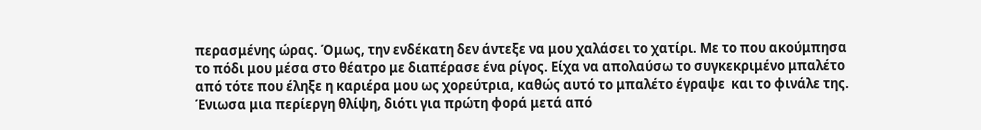περασμένης ώρας. Όμως, την ενδέκατη δεν άντεξε να μου χαλάσει το χατίρι. Με το που ακούμπησα το πόδι μου μέσα στο θέατρο με διαπέρασε ένα ρίγος. Είχα να απολαύσω το συγκεκριμένο μπαλέτο από τότε που έληξε η καριέρα μου ως χορεύτρια, καθώς αυτό το μπαλέτο έγραψε  και το φινάλε της. Ένιωσα μια περίεργη θλίψη, διότι για πρώτη φορά μετά από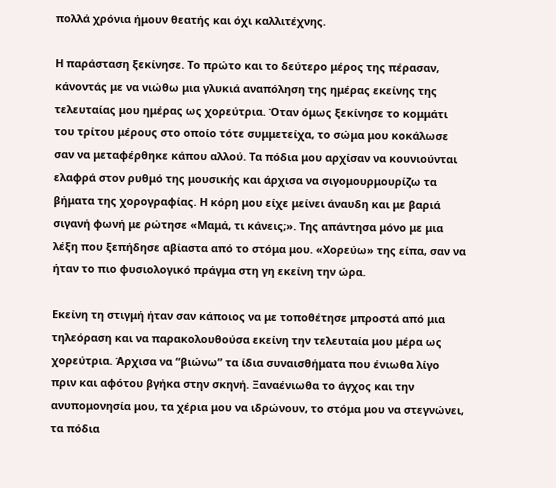πολλά χρόνια ήμουν θεατής και όχι καλλιτέχνης.

Η παράσταση ξεκίνησε. Το πρώτο και το δεύτερο μέρος της πέρασαν, κάνοντάς με να νιώθω μια γλυκιά αναπόληση της ημέρας εκείνης της τελευταίας μου ημέρας ως χορεύτρια. Όταν όμως ξεκίνησε το κομμάτι του τρίτου μέρους στο οποίο τότε συμμετείχα, το σώμα μου κοκάλωσε σαν να μεταφέρθηκε κάπου αλλού. Τα πόδια μου αρχίσαν να κουνιούνται ελαφρά στον ρυθμό της μουσικής και άρχισα να σιγομουρμουρίζω τα βήματα της χορογραφίας. Η κόρη μου είχε μείνει άναυδη και με βαριά σιγανή φωνή με ρώτησε «Μαμά, τι κάνεις;». Της απάντησα μόνο με μια λέξη που ξεπήδησε αβίαστα από το στόμα μου. «Χορεύω» της είπα, σαν να ήταν το πιο φυσιολογικό πράγμα στη γη εκείνη την ώρα.

Εκείνη τη στιγμή ήταν σαν κάποιος να με τοποθέτησε μπροστά από μια τηλεόραση και να παρακολουθούσα εκείνη την τελευταία μου μέρα ως χορεύτρια. Άρχισα να “βιώνω” τα ίδια συναισθήματα που ένιωθα λίγο πριν και αφότου βγήκα στην σκηνή. Ξαναένιωθα το άγχος και την ανυπομονησία μου, τα χέρια μου να ιδρώνουν, το στόμα μου να στεγνώνει, τα πόδια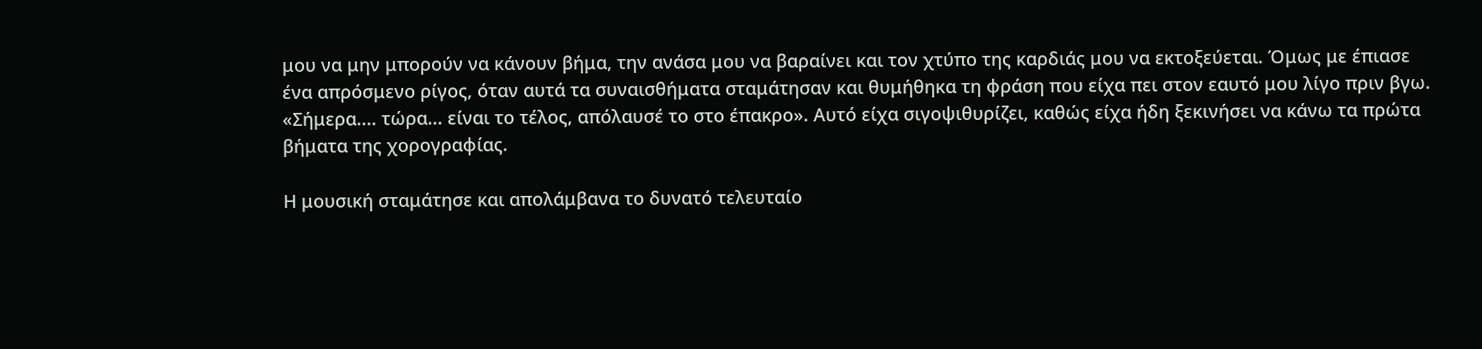μου να μην μπορούν να κάνουν βήμα, την ανάσα μου να βαραίνει και τον χτύπο της καρδιάς μου να εκτοξεύεται. Όμως με έπιασε ένα απρόσμενο ρίγος, όταν αυτά τα συναισθήματα σταμάτησαν και θυμήθηκα τη φράση που είχα πει στον εαυτό μου λίγο πριν βγω. «Σήμερα.... τώρα... είναι το τέλος, απόλαυσέ το στο έπακρο». Αυτό είχα σιγοψιθυρίζει, καθώς είχα ήδη ξεκινήσει να κάνω τα πρώτα βήματα της χορογραφίας.

Η μουσική σταμάτησε και απολάμβανα το δυνατό τελευταίο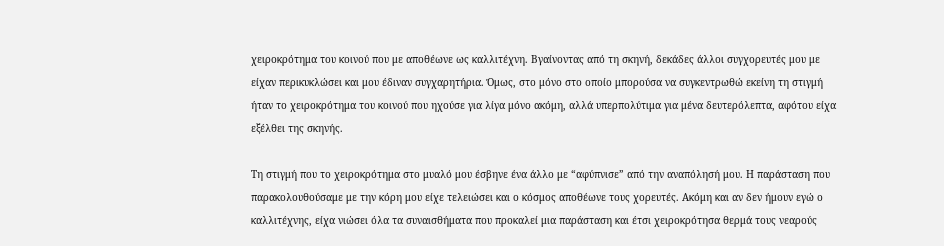χειροκρότημα του κοινού που με αποθέωνε ως καλλιτέχνη. Βγαίνοντας από τη σκηνή, δεκάδες άλλοι συγχορευτές μου με είχαν περικυκλώσει και μου έδιναν συγχαρητήρια. Όμως, στο μόνο στο οποίο μπορούσα να συγκεντρωθώ εκείνη τη στιγμή ήταν το χειροκρότημα του κοινού που ηχούσε για λίγα μόνο ακόμη, αλλά υπερπολύτιμα για μένα δευτερόλεπτα, αφότου είχα εξέλθει της σκηνής.

Τη στιγμή που το χειροκρότημα στο μυαλό μου έσβηνε ένα άλλο με “αφύπνισε” από την αναπόλησή μου. Η παράσταση που παρακολουθούσαμε με την κόρη μου είχε τελειώσει και ο κόσμος αποθέωνε τους χορευτές. Ακόμη και αν δεν ήμουν εγώ ο καλλιτέχνης, είχα νιώσει όλα τα συναισθήματα που προκαλεί μια παράσταση και έτσι χειροκρότησα θερμά τους νεαρούς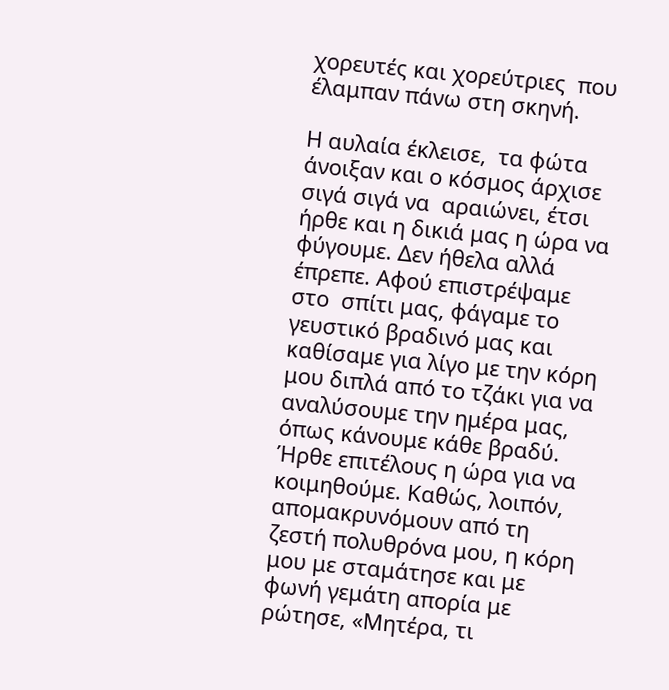χορευτές και χορεύτριες  που έλαμπαν πάνω στη σκηνή.

Η αυλαία έκλεισε,  τα φώτα άνοιξαν και ο κόσμος άρχισε  σιγά σιγά να  αραιώνει, έτσι ήρθε και η δικιά μας η ώρα να φύγουμε. Δεν ήθελα αλλά έπρεπε. Αφού επιστρέψαμε στο  σπίτι μας, φάγαμε το γευστικό βραδινό μας και καθίσαμε για λίγο με την κόρη μου διπλά από το τζάκι για να αναλύσουμε την ημέρα μας, όπως κάνουμε κάθε βραδύ. Ήρθε επιτέλους η ώρα για να κοιμηθούμε. Καθώς, λοιπόν, απομακρυνόμουν από τη ζεστή πολυθρόνα μου, η κόρη μου με σταμάτησε και με φωνή γεμάτη απορία με ρώτησε, «Μητέρα, τι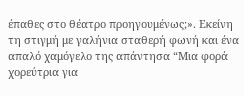έπαθες στο θέατρο προηγουμένως;». Εκείνη τη στιγμή με γαλήνια σταθερή φωνή και ένα απαλό χαμόγελο της απάντησα “Μια φορά χορεύτρια για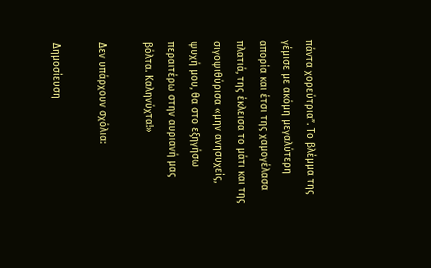πάντα χορεύτρια”. Το βλέμμα της γέμισε με ακόμη μεγαλύτερη απορία και έτσι της χαμογέλασα πλατιά, της έκλεισα το μάτι και της σιγοψιθύρισα «μην ανησυχείς, ψυχή μου, θα στο εξηγήσω περαιτέρω στην αυριανή μας βόλτα. Καληνύχτα!»

Δεν υπάρχουν σχόλια:

Δημοσίευση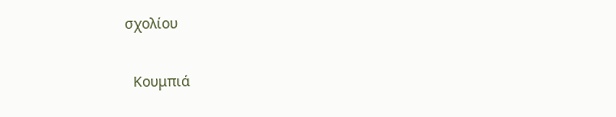σχολίου

  Κουμπιά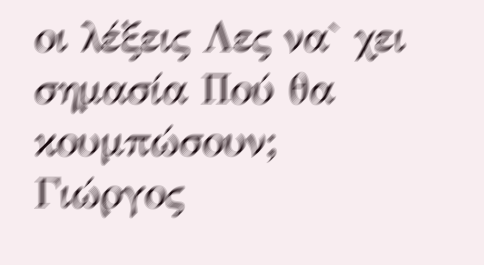οι λέξεις Λες να` χει σημασία Πού θα κουμπώσουν;                  Γιώργος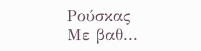Ρούσκας                               Με βαθ...